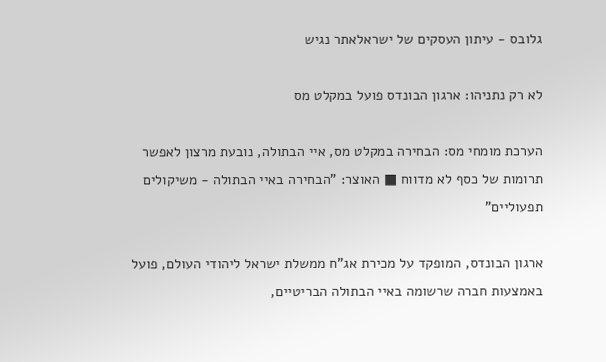גלובס - עיתון העסקים של ישראלאתר נגיש

לא רק נתניהו: ארגון הבונדס פועל במקלט מס

הערכת מומחי מס: הבחירה במקלט מס, איי הבתולה, נובעת מרצון לאפשר תרומות של כסף לא מדווח ■ האוצר: "הבחירה באיי הבתולה - משיקולים תפעוליים"

ארגון הבונדס, המופקד על מכירת אג"ח ממשלת ישראל ליהודי העולם, פועל באמצעות חברה שרשומה באיי הבתולה הבריטיים,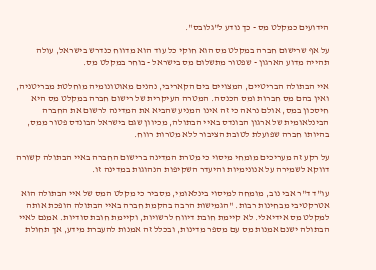הידועים כמקלט מס - כך נודע ל"גלובס".

על אף שרישום חברה במקלט מס הוא חוקי כל עוד הוא מדווח כנדרש בישראל, עולה תהייה מדוע הארגון - שפטור מתשלום מס בישראל - בוחר במקלט מס.

איי הבתולה הבריטיים, המצויים בים הקאריבי, נהנים מאוטונומיה מוחלטת מבריטניה, ואין בהם מס חברות ומס הכנסה. המטרה העיקרית של רישום חברה במקלט מס היא חיסכון במס, אולם נראה כי זה אינו המניע שהביא את המדינה לרשום את החברה הבינלאומית של ארגון הבונדס באיי הבתולה, מכיוון שגם בישראל הבונדס פטור ממס, בהיותו חברה שפועלת לטובת הציבור ללא מטרות רווח.

על רקע זה מעריכים מומחי מיסוי כי מטרת המדינה ברישום החברה באיי הבתולה קשורה דווקא לשמירה על אנונימיות והיעדר השקיפות הנהוגות במדינה זו.

עו"ד ד"ר אבי נוב, מומחה למיסוי בינלאומי, מסביר כי מקלט המס של איי הבתולה הוא אטרקטיבי מבחינות רבות. "הגמישות הרבה בהקמת חברה באיי הבתולה הופכת אותה למקלט מס אידיאלי. לא קיימת חובת דיווח לרשויות, וקיימת חובת סודיות. אמנם לאיי הבתולה ישנם אמנות מס עם מספר מדינות, ובכלל זה אמנות להעברת מידע, אך תחולת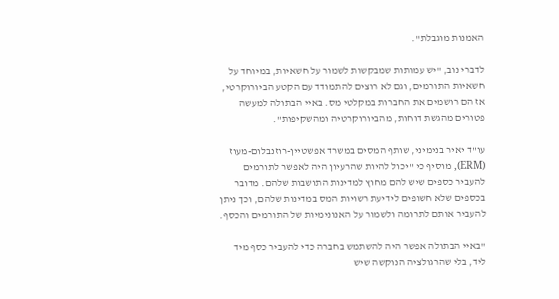האמנות מוגבלת".

לדברי נוב, "יש עמותות שמבקשות לשמור על חשאיות, במיוחד על חשאיות התורמים, וגם לא רוצים להתמודד עם הקטע הביורוקרטי, אז הם רושמים את החברות במקלטי מס. באיי הבתולה למעשה פטורים מהגשת דוחות, מהביורוקרטיה ומהשקיפות".

עו"ד יאיר בנימיני, שותף המסים במשרד אפשטיין-רוזנבלום-מעוז (ERM), מוסיף כי "יכול להיות שהרעיון היה לאפשר לתורמים להעביר כספים שיש להם מחוץ למדינות התושבות שלהם. מדובר בכספים שלא חשופים לידיעת רשויות המס במדינות שלהם, וכך ניתן להעביר אותם לתרומה ולשמור על האנונימיות של התורמים והכסף.

"באיי הבתולה אפשר היה להשתמש בחברה כדי להעביר כסף מיד ליד, בלי שהרגולציה הנוקשה שיש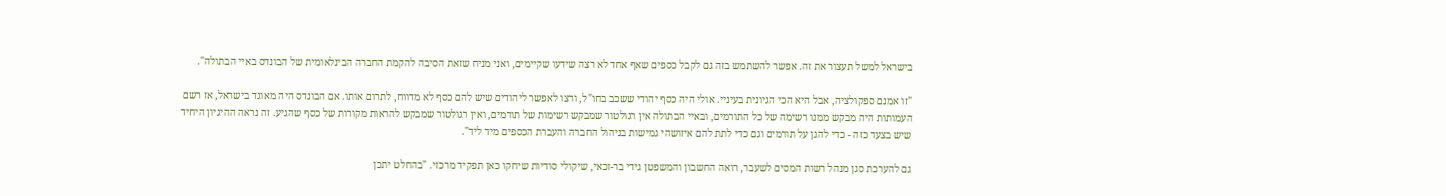בישראל למשל תעצור את זה. אפשר להשתמש בזה גם לקבל כספים שאף אחד לא רצה שידעו שקיימים, ואני מניח שזאת הסיבה להקמת החברה הבינלאומית של הבונדס באיי הבתולה".

"זו אמנם ספקולציה, אבל היא הכי הגיונית בעיניי. אולי היה כסף יהודי ששכב בחו"ל, ורצו לאפשר ליהודים שיש להם כסף לא מדווח, לתרום אותו. אם הבונדס היה מאוגד בישראל, אז רשם העמותות היה מבקש ממנו רשימה של כל התורמים, ובאיי הבתולה אין רגולטור שמבקש רשימות של תורמים, ואין רגולטור שמבקש להראות מקורות של כסף שהגיע. זה נראה ההיגיון היחיד שיש בצעד כזה - כדי להגן על תורמים וגם כדי לתת להם איזושהי גמישות בניהול החברה והעברת הכספים מיד ליד".

גם להערכת סגן מנהל רשות המסים לשעבר, רואה החשבון והמשפטן גידי בר-זכאי, שיקולי סודיות שיחקו כאן תפקיד מרכזי. "בהחלט יתכן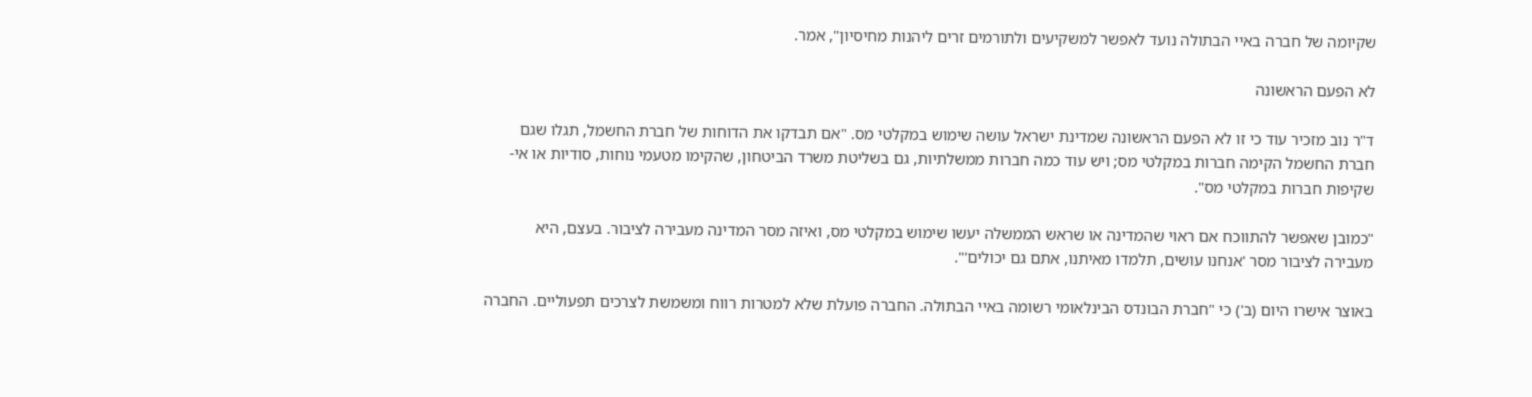שקיומה של חברה באיי הבתולה נועד לאפשר למשקיעים ולתורמים זרים ליהנות מחיסיון", אמר.

לא הפעם הראשונה

ד"ר נוב מזכיר עוד כי זו לא הפעם הראשונה שמדינת ישראל עושה שימוש במקלטי מס. "אם תבדקו את הדוחות של חברת החשמל, תגלו שגם חברת החשמל הקימה חברות במקלטי מס; ויש עוד כמה חברות ממשלתיות, גם בשליטת משרד הביטחון, שהקימו מטעמי נוחות, סודיות או אי-שקיפות חברות במקלטי מס".

"כמובן שאפשר להתווכח אם ראוי שהמדינה או שראש הממשלה יעשו שימוש במקלטי מס, ואיזה מסר המדינה מעבירה לציבור. בעצם, היא מעבירה לציבור מסר 'אנחנו עושים, תלמדו מאיתנו, אתם גם יכולים'".

באוצר אישרו היום (ב') כי "חברת הבונדס הבינלאומי רשומה באיי הבתולה. החברה פועלת שלא למטרות רווח ומשמשת לצרכים תפעוליים. החברה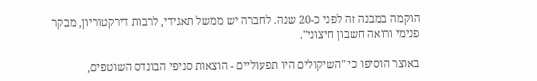הוקמה במבנה זה לפני כ-20 שנה. לחברה יש ממשל תאגידי, לרבות דירקטוריון, מבקר פנימי ורואה חשבון חיצוני".

באוצר הוסיפו כי "השיקולים היו תפעוליים - הוצאות סניפי הבונדס השוטפים,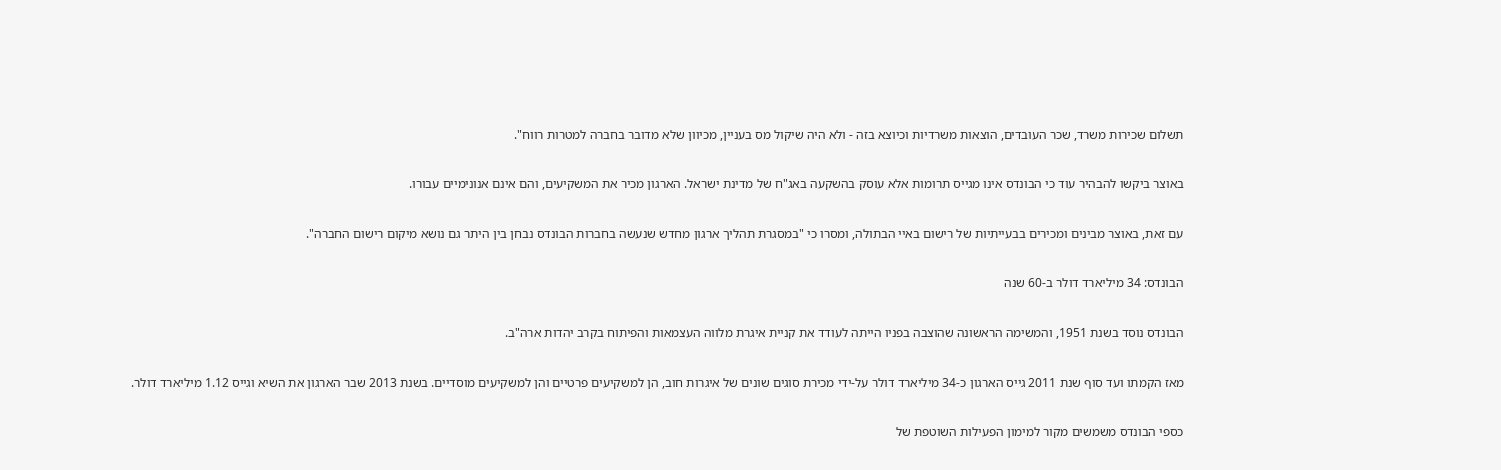תשלום שכירות משרד, שכר העובדים, הוצאות משרדיות וכיוצא בזה - ולא היה שיקול מס בעניין, מכיוון שלא מדובר בחברה למטרות רווח".

באוצר ביקשו להבהיר עוד כי הבונדס אינו מגייס תרומות אלא עוסק בהשקעה באג"ח של מדינת ישראל. הארגון מכיר את המשקיעים, והם אינם אנונימיים עבורו.

עם זאת, באוצר מבינים ומכירים בבעייתיות של רישום באיי הבתולה, ומסרו כי "במסגרת תהליך ארגון מחדש שנעשה בחברות הבונדס נבחן בין היתר גם נושא מיקום רישום החברה".

הבונדס: 34 מיליארד דולר ב-60 שנה

הבונדס נוסד בשנת 1951, והמשימה הראשונה שהוצבה בפניו הייתה לעודד את קניית איגרת מלווה העצמאות והפיתוח בקרב יהדות ארה"ב.

מאז הקמתו ועד סוף שנת 2011 גייס הארגון כ-34 מיליארד דולר על-ידי מכירת סוגים שונים של איגרות חוב, הן למשקיעים פרטיים והן למשקיעים מוסדיים. בשנת 2013 שבר הארגון את השיא וגייס 1.12 מיליארד דולר.

כספי הבונדס משמשים מקור למימון הפעילות השוטפת של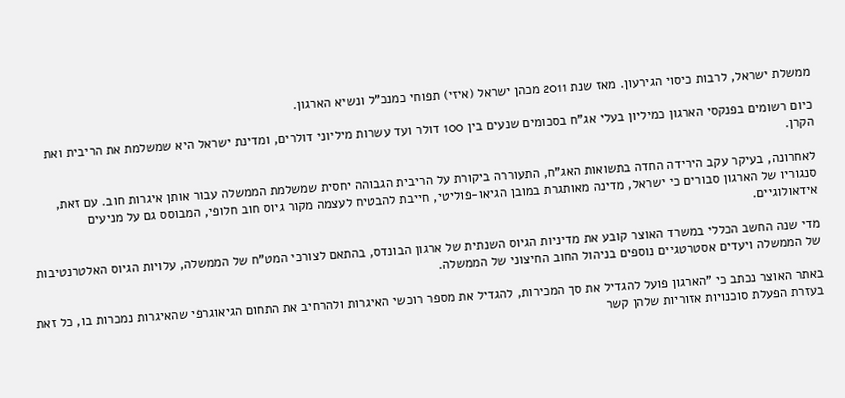ממשלת ישראל, לרבות כיסוי הגירעון. מאז שנת 2011 מכהן ישראל (איזי) תפוחי כמנכ"ל ונשיא הארגון.

כיום רשומים בפנקסי הארגון כמיליון בעלי אג"ח בסכומים שנעים בין 100 דולר ועד עשרות מיליוני דולרים, ומדינת ישראל היא שמשלמת את הריבית ואת הקרן.

לאחרונה, בעיקר עקב הירידה החדה בתשואות האג"ח, התעוררה ביקורת על הריבית הגבוהה יחסית שמשלמת הממשלה עבור אותן איגרות חוב. עם זאת, סנגוריו של הארגון סבורים כי ישראל, מדינה מאותגרת במובן הגיאו-פוליטי, חייבת להבטיח לעצמה מקור גיוס חוב חלופי, המבוסס גם על מניעים אידאולוגיים.

מדי שנה החשב הכללי במשרד האוצר קובע את מדיניות הגיוס השנתית של ארגון הבונדס, בהתאם לצורכי המט"ח של הממשלה, עלויות הגיוס האלטרנטיבות של הממשלה ויעדים אסטרטגיים נוספים בניהול החוב החיצוני של הממשלה.

באתר האוצר נכתב כי "הארגון פועל להגדיל את סך המכירות, להגדיל את מספר רוכשי האיגרות ולהרחיב את התחום הגיאוגרפי שהאיגרות נמכרות בו, כל זאת בעזרת הפעלת סוכנויות אזוריות שלהן קשר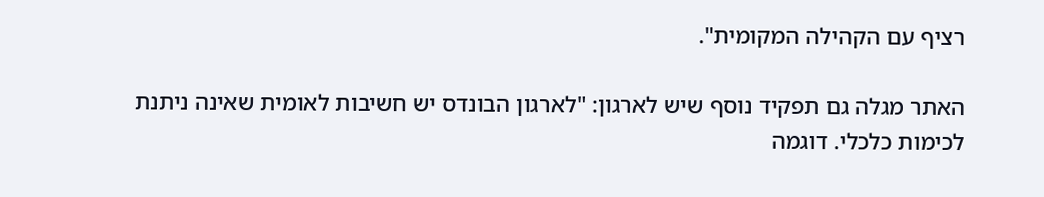רציף עם הקהילה המקומית".

האתר מגלה גם תפקיד נוסף שיש לארגון: "לארגון הבונדס יש חשיבות לאומית שאינה ניתנת לכימות כלכלי. דוגמה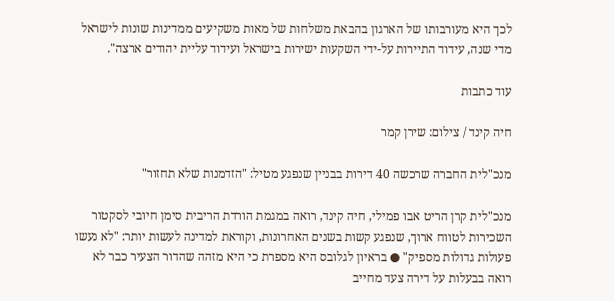לכך היא מעורבותו של הארגון בהבאת משלחות של מאות משקיעים ממדינות שונות לישראל מדי שנה, עידוד התיירות על-ידי השקעות ישירות בישראל ועידוד עליית יהודים ארצה".

עוד כתבות

חיה קינד / צילום: שירן קמר

מנכ"לית החברה שרכשה 40 דירות בבניין שנפגע מטיל: "הזדמנות שלא תחזור"

מנכ"לית קרן הריט אבו פמילי, חיה קינד, רואה במגמת הורדת הריבית סימן חיובי לסקטור השכירות לטווח ארוך, שנפגע קשות בשנים האחרונות, וקוראת למדינה לעשות יותר: "לא נעשו פעולות גדולות מספיק" ● בראיון לגלובס היא מספרת כי היא מזהה שהדור הצעיר כבר לא רואה בבעלות על דירה צעד מחייב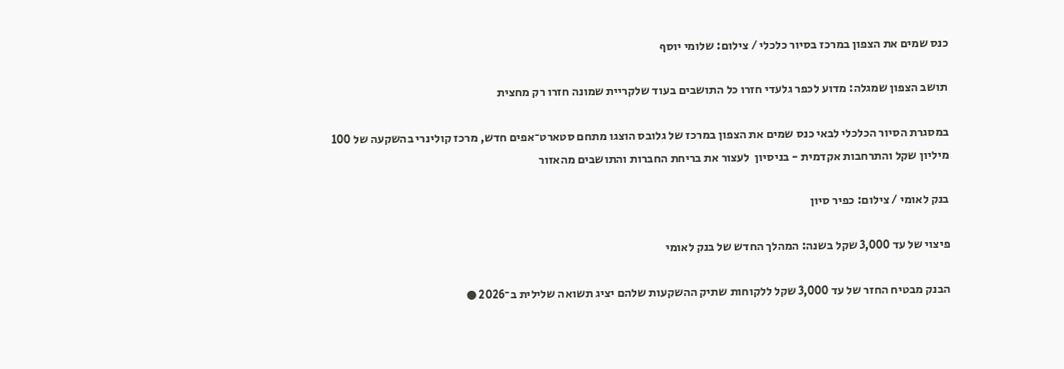כנס שמים את הצפון במרכז בסיור כלכלי / צילום: שלומי יוסף

תושב הצפון שמגלה: מדוע לכפר גלעדי חזרו כל התושבים בעוד שלקריית שמונה חזרו רק מחצית

במסגרת הסיור הכלכלי לבאי כנס שמים את הצפון במרכז של גלובס הוצגו מתחם סטארט־אפים חדש, מרכז קולינרי בהשקעה של 100 מיליון שקל והתרחבות אקדמית - בניסיון  לעצור את בריחת החברות והתושבים מהאזור

בנק לאומי / צילום: כפיר סיון

פיצוי של עד 3,000 שקל בשנה: המהלך החדש של בנק לאומי

הבנק מבטיח החזר של עד 3,000 שקל ללקוחות שתיק ההשקעות שלהם יציג תשואה שלילית ב־2026 ●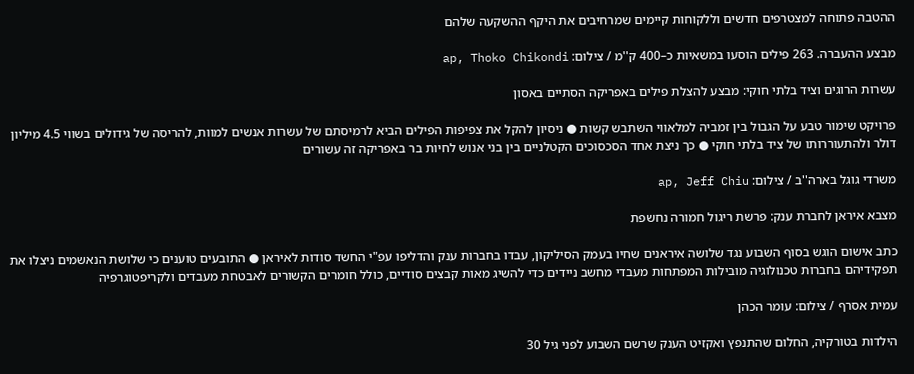ההטבה פתוחה למצטרפים חדשים וללקוחות קיימים שמרחיבים את היקף ההשקעה שלהם

מבצע ההעברה. 263 פילים הוסעו במשאיות כ–400 ק''מ / צילום: ap, Thoko Chikondi

עשרות הרוגים וציד בלתי חוקי: מבצע להצלת פילים באפריקה הסתיים באסון

פרויקט שימור טבע על הגבול בין זמביה למלאווי השתבש קשות ● ניסיון להקל את צפיפות הפילים הביא לרמיסתם של עשרות אנשים למוות, להריסה של גידולים בשווי 4.5 מיליון דולר ולהתעוררותו של ציד בלתי חוקי ● כך ניצת אחד הסכסוכים הקטלניים בין בני אנוש לחיות בר באפריקה זה עשורים

משרדי גוגל בארה''ב / צילום: ap, Jeff Chiu

מצבא איראן לחברת ענק: פרשת ריגול חמורה נחשפת

כתב אישום הוגש בסוף השבוע נגד שלושה איראנים שחיו בעמק הסיליקון, עבדו בחברות ענק והדליפו עפ"י החשד סודות לאיראן ● התובעים טוענים כי שלושת הנאשמים ניצלו את תפקידיהם בחברות טכנולוגיה מובילות המפתחות מעבדי מחשב ניידים כדי להשיג מאות קבצים סודיים, כולל חומרים הקשורים לאבטחת מעבדים ולקריפטוגרפיה

עמית אסרף / צילום: עומר הכהן

הילדות בטורקיה, החלום שהתנפץ ואקזיט הענק שרשם השבוע לפני גיל 30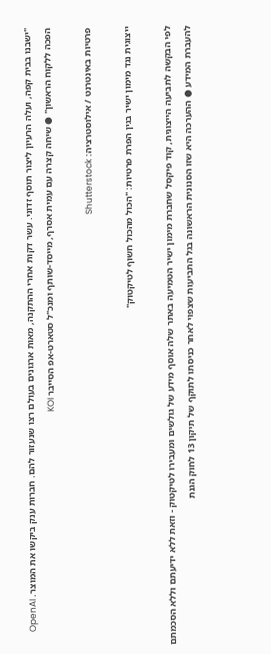"ישבנו בבית קפה, ועלה הרעיון ליצור תוסף זדוני. עשר דקות אחרי ההתקנה, מאות ארגונים בעולם רצו שנעזור להם. חברות ענק ביקשו את המוצר. OpenAI הפכה ללקוח הראשון" ● שיחה קצרה עם עמית אסרף, מייסד-שותף ומנכ"ל סטארט-אפ הסייבר KOI

פרטיות באינטרנט / אילוסטרציה: Shutterstock

ייצוגית נגד מימון ישיר בגין הפרת פרטיות: "הכול מהכול חשוף לטיקטוק"

לפי הבקשה לתביעה הייצוגית, קוד פיקסל שחברת מימון ישיר הטמיעה באתר שלה אוסף מידע של גולשים ומעבירו לטיקטוק - וזאת ללא ידיעתם וללא הסכמתם להעברת המידע ● ההערכה היא שזו הסנונית הראשונה בגל התביעות שצפוי לאחר כניסתו לתוקף של תיקון 13 לחוק הגנת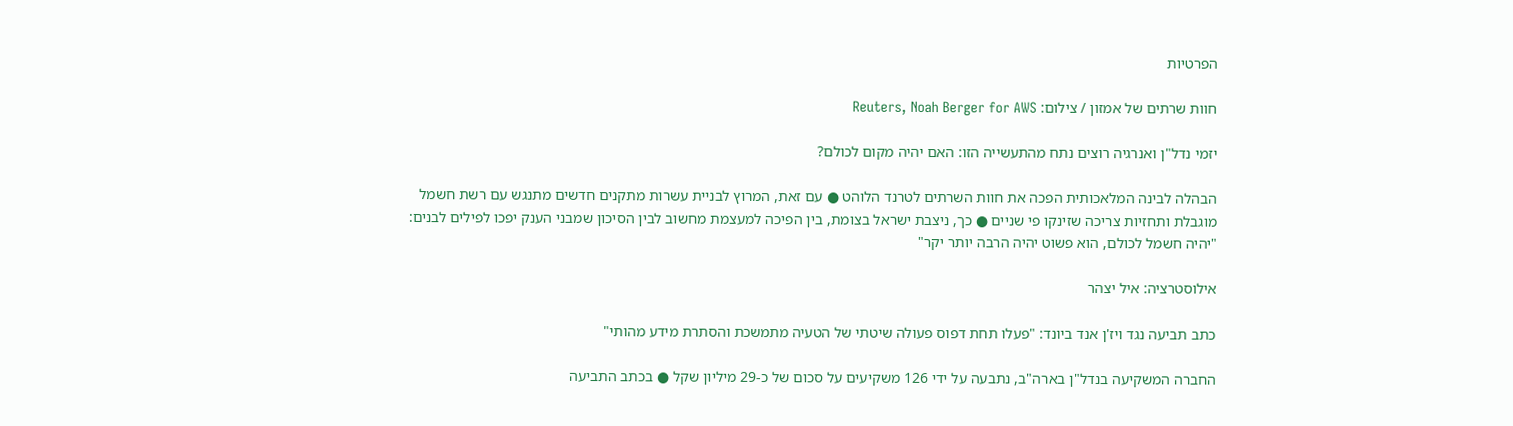הפרטיות

חוות שרתים של אמזון / צילום: Reuters, Noah Berger for AWS

יזמי נדל"ן ואנרגיה רוצים נתח מהתעשייה הזו: האם יהיה מקום לכולם?

הבהלה לבינה המלאכותית הפכה את חוות השרתים לטרנד הלוהט ● עם זאת, המרוץ לבניית עשרות מתקנים חדשים מתנגש עם רשת חשמל מוגבלת ותחזיות צריכה שזינקו פי שניים ● כך, ניצבת ישראל בצומת, בין הפיכה למעצמת מחשוב לבין הסיכון שמבני הענק יפכו לפילים לבנים: "יהיה חשמל לכולם, הוא פשוט יהיה הרבה יותר יקר"

אילוסטרציה: איל יצהר

כתב תביעה נגד ויז'ן אנד ביונד: "פעלו תחת דפוס פעולה שיטתי של הטעיה מתמשכת והסתרת מידע מהותי"

החברה המשקיעה בנדל"ן בארה"ב, נתבעה על ידי 126 משקיעים על סכום של כ-29 מיליון שקל ● בכתב התביעה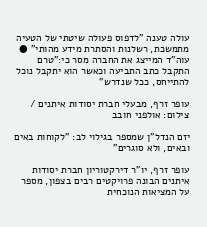עולה טענה "לדפוס פעולה שיטתי של הטעיה מתמשכת, רשלנות והסתרת מידע מהותי" ● עוה"ד המייצג את החברה מסר כי:"טרם התקבל כתב התביעה וכאשר הוא יתקבל נוכל להתייחס, ככל שנדרש"

עופר זרף, מבעלי חברת יסודות איתנים / צילום: אולפני חובב

יזם הנדל"ן שמספר בגילוי לב: "לקוחות באים ובאים, ולא סוגרים"

עופר זרף, יו"ר דירקטוריון חברת יסודות איתנים הבונה פרויקטים רבים בצפון, מספר על המציאות הנוכחית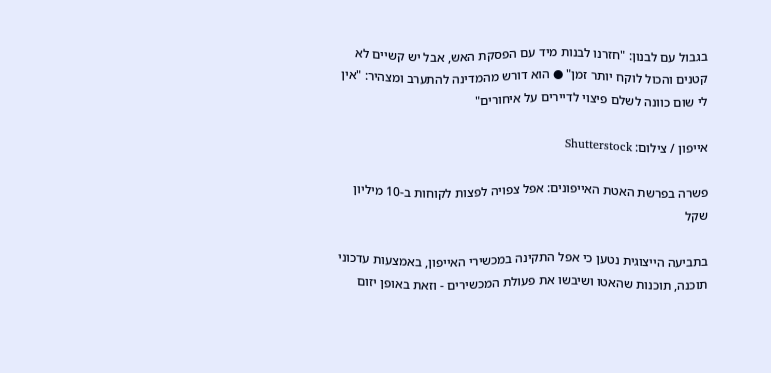בגבול עם לבנון: "חזרנו לבנות מיד עם הפסקת האש, אבל יש קשיים לא קטנים והכול לוקח יותר זמן" ● הוא דורש מהמדינה להתערב ומצהיר: "אין לי שום כוונה לשלם פיצוי לדיירים על איחורים"

אייפון / צילום: Shutterstock

פשרה בפרשת האטת האייפונים: אפל צפויה לפצות לקוחות ב-10 מיליון שקל

בתביעה הייצוגית נטען כי אפל התקינה במכשירי האייפון, באמצעות עדכוני תוכנה, תוכנות שהאטו ושיבשו את פעולת המכשירים - וזאת באופן יזום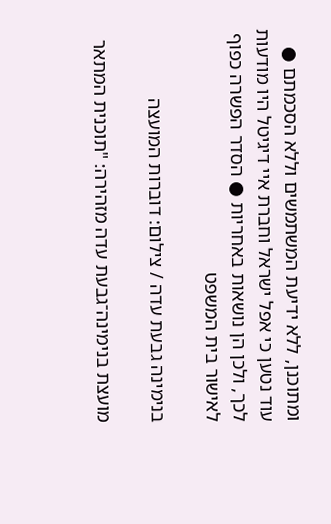ומתוכנן, ללא ידיעת המשתמשים וללא הסכמתם ● עוד נטען כי אפל ישראל וחברת איי דיגיטל היו מודעות לכך, ולכן הן נושאות באחריות ● הסדר הפשרה כפוף לאישור בית המשפט

בנימינה גבעת עדה / צילום: דוברות המועצה

מועצת בנימינה־גבעת עדה מזהירה: "תוכנית המתאר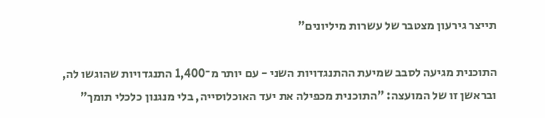תייצר גירעון מצטבר של עשרות מיליונים"

התוכנית מגיעה לסבב שמיעת ההתנגדויות השני - עם יותר מ־1,400 התנגדויות שהוגשו לה, ובראשן זו של המועצה: "התוכנית מכפילה את יעד האוכלוסייה, בלי מנגנון כלכלי תומך"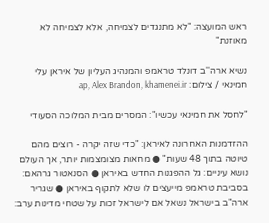ראש המועצה: "לא מתנגדים לצמיחה, אלא לצמיחה לא מאוזנת"

נשיא ארה''ב דונלד טראמפ והמנהיג העליון של איראן עלי חמינאי / צילום: ap, Alex Brandon, khamenei.ir

"לחסל את חמינאי עכשיו": המסרים מבית המלוכה הסעודי

ההזדמנות האחרונה לאיראן: "כדי שזה יקרה - רוצים מהם טיוטה בתוך 48 שעות" ● מחאות מצומצמות יותר, אך העולם נושא עיניים: גל ההפגנות החדש באיראן ● הסנאטור גרהאם: בסביבת טראמפ מייעצים לו שלא לתקוף באיראן ● שגריר ארה"ב בישראל נשאל אם לישראל זכות על שטחי מדינות ערב: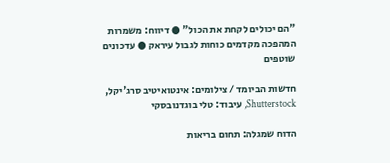"הם יכולים לקחת את הכול" ● דיווח: משמרות המהפכה מקדמים כוחות לגבול עיראק ● עדכונים שוטפים

חדשות הביומד / צילומים: אינטואיטיב סרג'יקל, Shutterstock, עיבוד: טלי בוגדנובסקי

הדוח שמגלה: תחום בריאות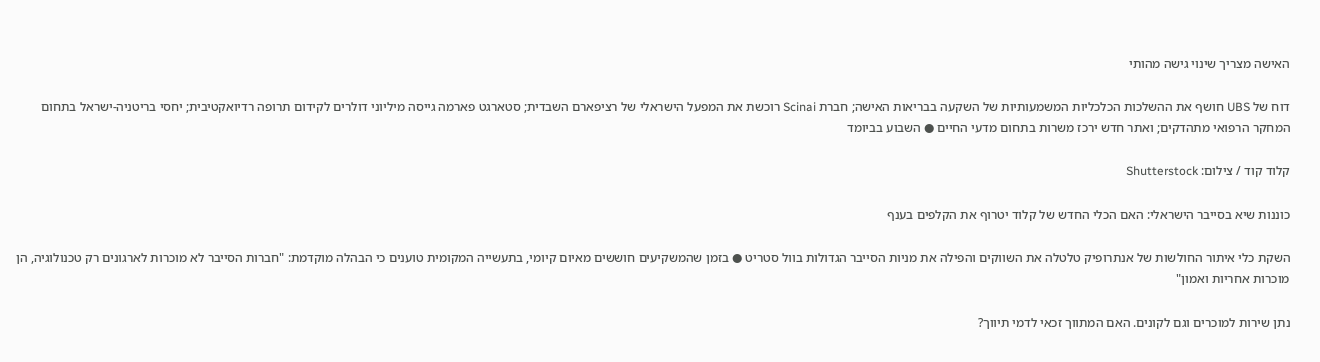האישה מצריך שינוי גישה מהותי

דוח של UBS חושף את ההשלכות הכלכליות המשמעותיות של השקעה בבריאות האישה; חברת Scinai רוכשת את המפעל הישראלי של רציפארם השבדית; סטארגט פארמה גייסה מיליוני דולרים לקידום תרופה רדיואקטיבית; יחסי בריטניה-ישראל בתחום המחקר הרפואי מתהדקים; ואתר חדש ירכז משרות בתחום מדעי החיים ● השבוע בביומד

קלוד קוד / צילום: Shutterstock

כוננות שיא בסייבר הישראלי: האם הכלי החדש של קלוד יטרוף את הקלפים בענף

השקת כלי איתור החולשות של אנתרופיק טלטלה את השווקים והפילה את מניות הסייבר הגדולות בוול סטריט ● בזמן שהמשקיעים חוששים מאיום קיומי, בתעשייה המקומית טוענים כי הבהלה מוקדמת: "חברות הסייבר לא מוכרות לארגונים רק טכנולוגיה, הן מוכרות אחריות ואמון"

נתן שירות למוכרים וגם לקונים. האם המתווך זכאי לדמי תיווך?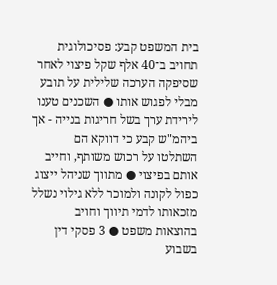בית המשפט קבע: פסיכולוגית תחויב ב־40 אלף שקל פיצוי לאחר שסיפקה הערכה שלילית על תובע מבלי לפגוש אותו ● השכנים טענו לירידת ערך בשל חריגות בנייה - אך ביהמ"ש קבע כי דווקא הם השתלטו על רכוש משותף, וחייב אותם בפיצוי ● מתווך שניהל ייצוג כפול לקונה ולמוכר ללא גילוי נשלל מזכאותו לדמי תיווך וחויב בהוצאות משפט ● 3 פסקי דין בשבוע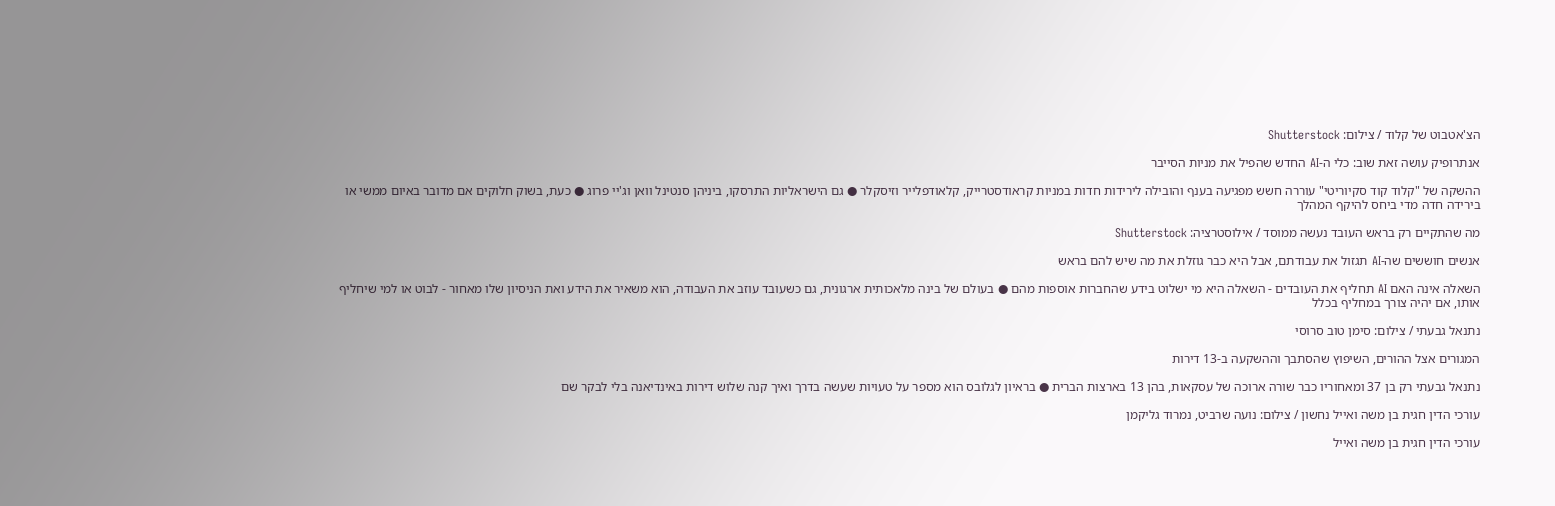הצ'אטבוט של קלוד / צילום: Shutterstock

אנתרופיק עושה זאת שוב: כלי ה-AI החדש שהפיל את מניות הסייבר

ההשקה של "קלוד קוד סקיוריטי" עוררה חשש מפגיעה בענף והובילה לירידות חדות במניות קראודסטרייק, קלאודפלייר וזיסקלר ● גם הישראליות התרסקו, ביניהן סנטינל וואן וג'יי פרוג ● כעת, בשוק חלוקים אם מדובר באיום ממשי או בירידה חדה מדי ביחס להיקף המהלך

מה שהתקיים רק בראש העובד נעשה ממוסד / אילוסטרציה: Shutterstock

אנשים חוששים שה-AI תגזול את עבודתם, אבל היא כבר גוזלת את מה שיש להם בראש

השאלה אינה האם AI תחליף את העובדים - השאלה היא מי ישלוט בידע שהחברות אוספות מהם ● בעולם של בינה מלאכותית ארגונית, גם כשעובד עוזב את העבודה, הוא משאיר את הידע ואת הניסיון שלו מאחור - לבוט או למי שיחליף אותו, אם יהיה צורך במחליף בכלל

נתנאל גבעתי / צילום: סימן טוב סרוסי

המגורים אצל ההורים, השיפוץ שהסתבך וההשקעה ב-13 דירות

נתנאל גבעתי רק בן 37 ומאחוריו כבר שורה ארוכה של עסקאות, בהן 13 בארצות הברית ● בראיון לגלובס הוא מספר על טעויות שעשה בדרך ואיך קנה שלוש דירות באינדיאנה בלי לבקר שם

עורכי הדין חגית בן משה ואייל נחשון / צילום: נועה שרביט, נמרוד גליקמן

עורכי הדין חגית בן משה ואייל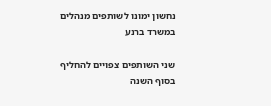נחשון ימונו לשותפים מנהלים במשרד ברנע

שני השותפים צפויים להחליף בסוף השנה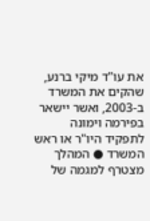את עו"ד מיקי ברנע, שהקים את המשרד ב-2003, ואשר יישאר בפירמה וימונה לתפקיד היו"ר או ראש המשרד ● המהלך מצטרף למגמה של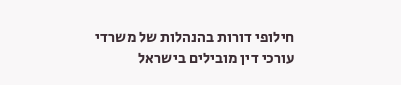חילופי דורות בהנהלות של משרדי עורכי דין מובילים בישראל